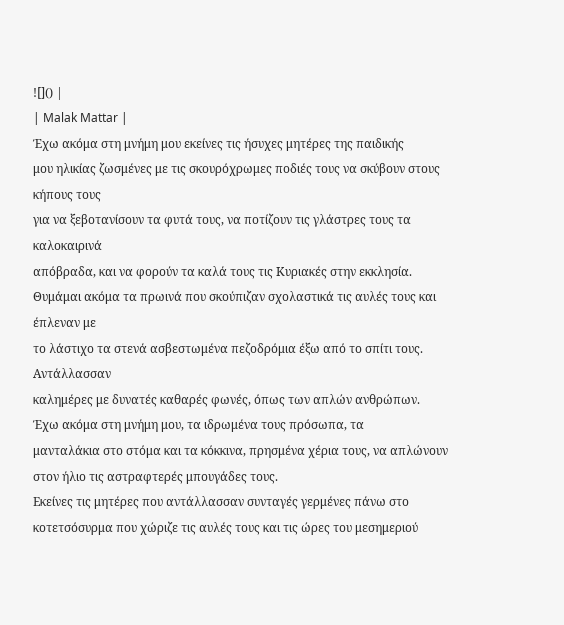![]() |
| Malak Mattar |
Έχω ακόμα στη μνήμη μου εκείνες τις ήσυχες μητέρες της παιδικής
μου ηλικίας ζωσμένες με τις σκουρόχρωμες ποδιές τους να σκύβουν στους κήπους τους
για να ξεβοτανίσουν τα φυτά τους, να ποτίζουν τις γλάστρες τους τα καλοκαιρινά
απόβραδα, και να φορούν τα καλά τους τις Κυριακές στην εκκλησία.
Θυμάμαι ακόμα τα πρωινά που σκούπιζαν σχολαστικά τις αυλές τους και έπλεναν με
το λάστιχο τα στενά ασβεστωμένα πεζοδρόμια έξω από το σπίτι τους. Αντάλλασσαν
καλημέρες με δυνατές καθαρές φωνές, όπως των απλών ανθρώπων.
Έχω ακόμα στη μνήμη μου, τα ιδρωμένα τους πρόσωπα, τα
μανταλάκια στο στόμα και τα κόκκινα, πρησμένα χέρια τους, να απλώνουν στον ήλιο τις αστραφτερές μπουγάδες τους.
Εκείνες τις μητέρες που αντάλλασσαν συνταγές γερμένες πάνω στο κοτετσόσυρμα που χώριζε τις αυλές τους και τις ώρες του μεσημεριού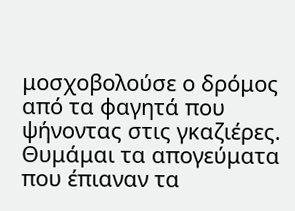μοσχοβολούσε ο δρόμος από τα φαγητά που ψήνοντας στις γκαζιέρες.
Θυμάμαι τα απογεύματα που έπιαναν τα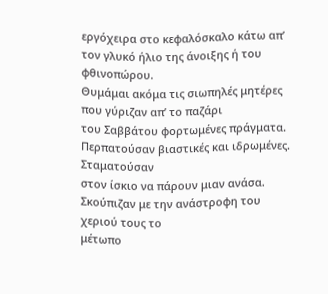εργόχειρα στο κεφαλόσκαλο κάτω απ’ τον γλυκό ήλιο της άνοιξης ή του φθινοπώρου.
Θυμάμαι ακόμα τις σιωπηλές μητέρες που γύριζαν απ’ το παζάρι
του Σαββάτου φορτωμένες πράγματα. Περπατούσαν βιαστικές και ιδρωμένες. Σταματούσαν
στον ίσκιο να πάρουν μιαν ανάσα. Σκούπιζαν με την ανάστροφη του χεριού τους το
μέτωπο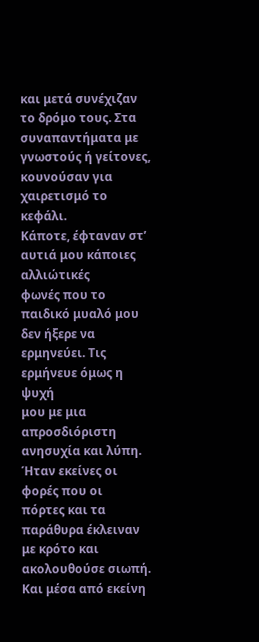και μετά συνέχιζαν το δρόμο τους. Στα συναπαντήματα με γνωστούς ή γείτονες, κουνούσαν για χαιρετισμό το κεφάλι.
Κάποτε, έφταναν στ’ αυτιά μου κάποιες αλλιώτικές
φωνές που το παιδικό μυαλό μου δεν ήξερε να ερμηνεύει. Τις ερμήνευε όμως η ψυχή
μου με μια απροσδιόριστη ανησυχία και λύπη. Ήταν εκείνες οι φορές που οι
πόρτες και τα παράθυρα έκλειναν με κρότο και ακολουθούσε σιωπή. Και μέσα από εκείνη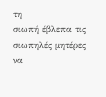τη
σιωπή έβλεπα τις σιωπηλές μητέρες να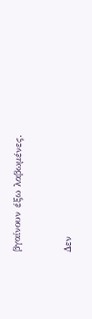βγαίνουν έξω λαβωμένες.


Δεν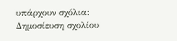υπάρχουν σχόλια:
Δημοσίευση σχολίου